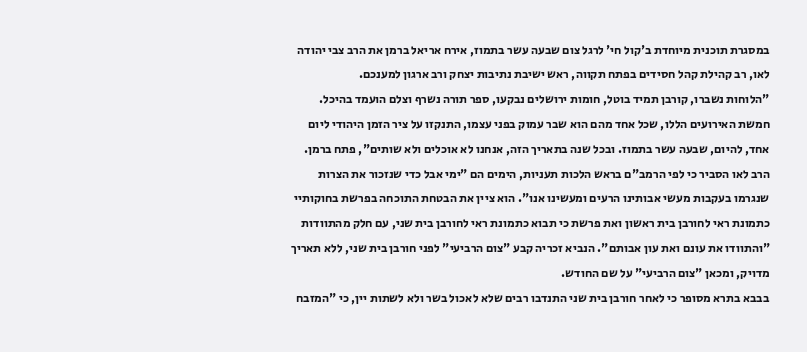במסגרת תוכנית מיוחדת ב'קול חי' לרגל צום שבעה עשר בתמוז, אירח אריאל ברמן את הרב צבי יהודה לאו, רב קהילת קהל חסידים בפתח תקווה, ראש ישיבת נתיבות יצחק ורב ארגון למענכם.
"הלוחות נשברו, קורבן תמיד בוטל, חומות ירושלים נבקעו, ספר תורה נשרף וצלם הועמד בהיכל. חמשת האירועים הללו, שכל אחד מהם הוא שבר עמוק בפני עצמו, התנקזו על ציר הזמן היהודי ליום אחד, להיום, שבעה עשר בתמוז. ובכל שנה בתאריך הזה, אנחנו לא אוכלים ולא שותים", פתח ברמן.
הרב לאו הסביר כי לפי הרמב"ם בראש הלכות תעניות, הימים הם "ימי אבל כדי שנזכור את הצרות שנגרמו בעקבות מעשי אבותינו הרעים ומעשינו אנו". הוא ציין את הבטחת התוכחה בפרשת בחוקותיי כתמונת ראי לחורבן בית ראשון ואת פרשת כי תבוא כתמונת ראי לחורבן בית שני, עם חלק מהתוודות "והתוודו את עונם ואת עון אבותם". הנביא זכריה קבע "צום הרביעי" לפני חורבן בית שני, ללא תאריך מדויק, ומכאן "צום הרביעי" על שם החודש.
בבבא בתרא מסופר כי לאחר חורבן בית שני התנדבו רבים שלא לאכול בשר ולא לשתות יין, כי "המזבח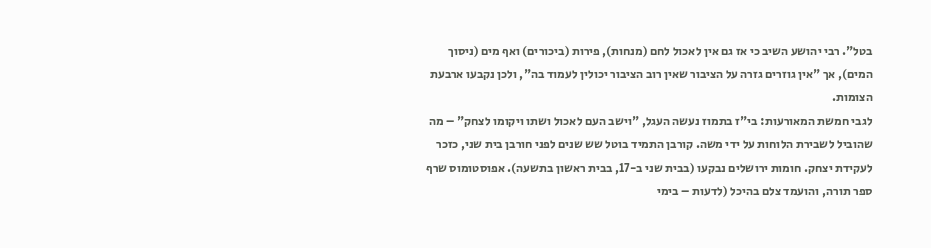בטל". רבי יהושע השיב כי אז גם אין לאכול לחם (מנחות), פירות (ביכורים) ואף מים (ניסוך המים), אך "אין גוזרים גזרה על הציבור שאין רוב הציבור יכולין לעמוד בה", ולכן נקבעו ארבעת הצומות.
לגבי חמשת המאורעות: בי"ז בתמוז נעשה העגל, "וישב העם לאכול ושתו ויקומו לצחק" – מה שהוביל לשבירת הלוחות על ידי משה. קורבן התמיד בוטל שש שנים לפני חורבן בית שני, כזכר לעקידת יצחק. חומות ירושלים נבקעו (בבית שני ב-17, בבית ראשון בתשעה). אפוסטומוס שרף ספר תורה, והועמד צלם בהיכל (לדעות – בימי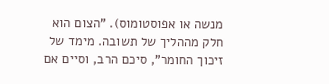מנשה או אפוסטומוס). "הצום הוא חלק מההליך של תשובה. מימד של זיכוך החומר", סיכם הרב, וסיים אם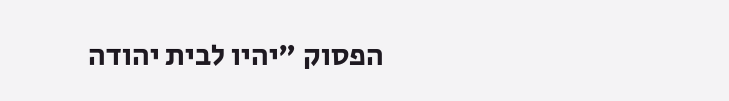הפסוק "יהיו לבית יהודה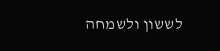לששון ולשמחה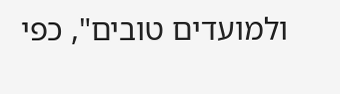ולמועדים טובים", כפי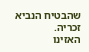שהבטיח הנביא זכריה.
האזינו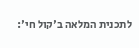לתכנית המלאה ב'קול חי':